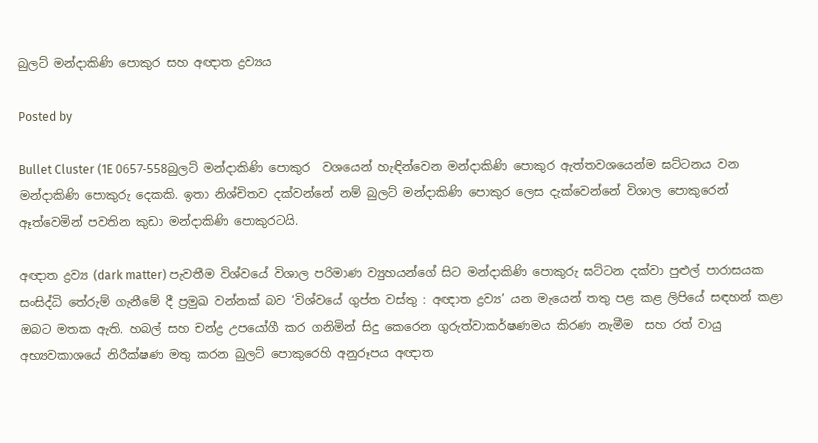බුලට් මන්දාකිණි පොකුර සහ අඥාත ද්‍රව්‍යය

Posted by

Bullet Cluster (1E 0657-558බුලට් මන්දාකිණි පොකුර  වශයෙන් හැඳින්වෙන මන්දාකිණි පොකුර ඇත්තවශයෙන්ම ඝට්ටනය වන මන්දාකිණි පොකුරු දෙකකි. ඉතා නිශ්චිතව දක්වන්නේ නම් බුලට් මන්දාකිණි පොකුර ලෙස දැක්වෙන්නේ විශාල පොකුරෙන් ඈත්වෙමින් පවතින කුඩා මන්දාකිණි පොකුරටයි.

අඥාත ද්‍රව්‍ය (dark matter) පැවතීම විශ්වයේ විශාල පරිමාණ ව්‍යුහයන්ගේ සිට මන්දාකිණි පොකුරු ඝට්ටන දක්වා පුළුල් පාරාසයක සංසිද්ධි තේරුම් ගැනීමේ දී ප්‍රමුඛ වන්නක් බව ‘විශ්වයේ ගුප්ත වස්තු : අඥාත ද්‍රව්‍ය’ යන මැයෙන් තතු පළ කළ ලිපියේ සඳහන් කළා ඔබට මතක ඇති. හබල් සහ චන්ද්‍ර උපයෝගී කර ගනිමින් සිදු කෙරෙන ගුරුත්වාකර්ෂණමය කිරණ නැමීම  සහ රත් වායු අභ්‍යවකාශයේ නිරීක්ෂණ මතු කරන බුලට් පොකුරෙහි අනුරූපය අඥාත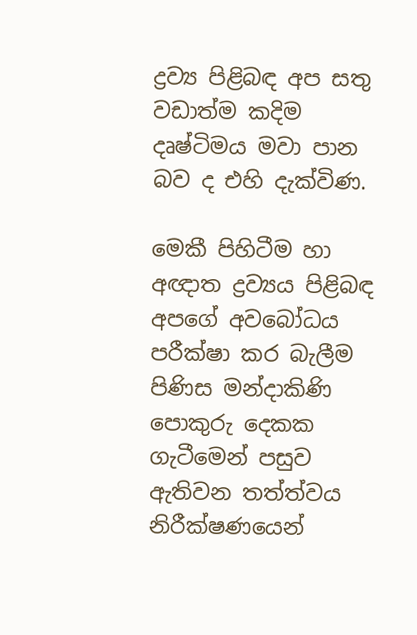ද්‍රව්‍ය පිළිබඳ අප සතු වඩාත්ම කදිම දෘෂ්ටිමය මවා පාන බව ද එහි දැක්විණ.

මෙකී පිහිටීම හා අඥාත ද්‍රව්‍යය පිළිබඳ අපගේ අවබෝධය පරීක්ෂා කර බැලීම පිණිස මන්දාකිණි පොකුරු දෙකක ගැටීමෙන් පසුව ඇතිවන තත්ත්වය නිරීක්ෂණයෙන්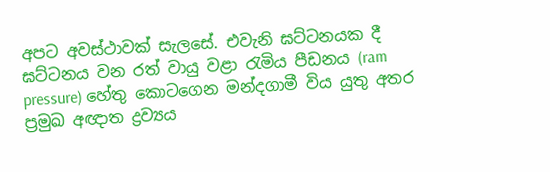අපට අවස්ථාවක් සැලසේ. එවැනි ඝට්ටනයක දී ඝට්ටනය වන රත් වායු වළා රැමිය පීඩනය (ram pressure) හේතු කොටගෙන මන්දගාමී විය යුතු අතර ප්‍රමුඛ අඥාත ද්‍රව්‍යය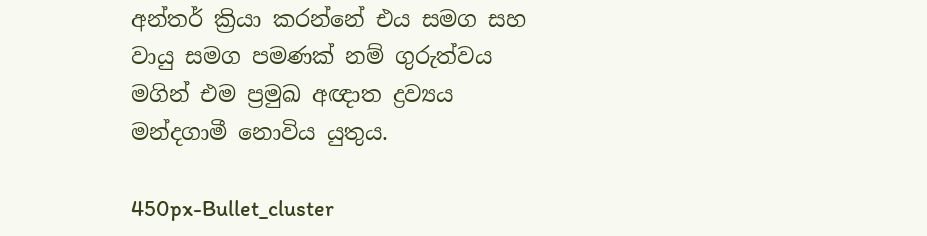අන්තර් ක්‍රියා කරන්නේ එය සමග සහ වායු සමග පමණක් නම් ගුරුත්වය මගින් එම ප්‍රමුඛ අඥාත ද්‍රව්‍යය මන්දගාමී නොවිය යුතුය.

450px-Bullet_cluster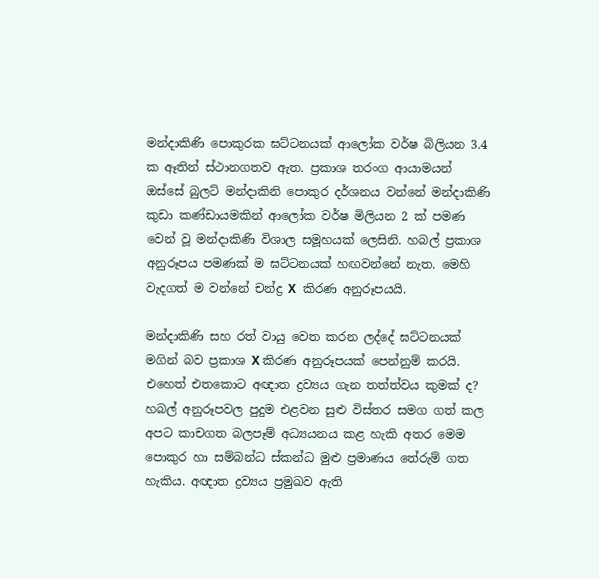මන්දාකිණි පොකුරක ඝට්ටනයක් ආලෝක වර්ෂ බිලියන 3.4 ක ඈතින් ස්ථානගතව ඇත. ප්‍රකාශ තරංග ආයාමයන් ඔස්සේ බුලට් මන්දාකිනි පොකුර දර්ශනය වන්නේ මන්දාකිණි කුඩා කණ්ඩායමකින් ආලෝක වර්ෂ මිලියන 2 ක් පමණ වෙන් වූ මන්දාකිණි විශාල සමූහයක් ලෙසිනි. හබල් ප්‍රකාශ අනුරූපය පමණක් ම ඝට්ටනයක් හඟවන්නේ නැත. මෙහි වැදගත් ම වන්නේ චන්ද්‍ර X  කිරණ අනුරූපයයි.

මන්දාකිණි සහ රත් වායු වෙත කරන ලද්දේ ඝට්ටනයක් මගින් බව ප්‍රකාශ X කිරණ අනුරූපයක් පෙන්නුම් කරයි. එහෙත් එතකොට අඥාත ද්‍රව්‍යය ගැන තත්ත්වය කුමක් ද? හබල් අනුරූපවල පුදුම එළවන සුළු විස්තර සමග ගත් කල අපට කාචගත බලපෑම් අධ්‍යයනය කළ හැකි අතර මෙම පොකුර හා සම්බන්ධ ස්කන්ධ මුළු ප්‍රමාණය තේරුම් ගත හැකිය. අඥාත ද්‍රව්‍යය ප්‍රමුඛව ඇති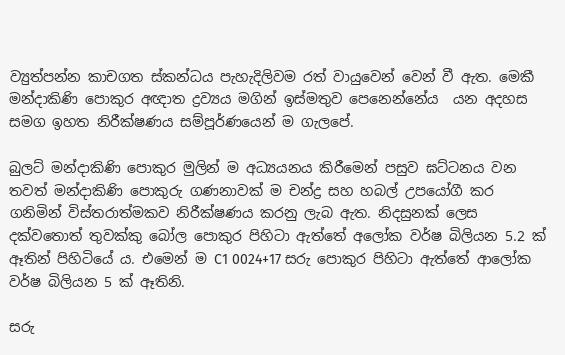ව්‍යුත්පන්න කාචගත ස්කන්ධය පැහැදිලිවම රත් වායුවෙන් වෙන් වී ඇත. මෙකී මන්දාකිණි පොකුර අඥාත ද්‍රව්‍යය මගින් ඉස්මතුව පෙනෙන්නේය  යන අදහස සමග ඉහත නිරීක්ෂණය සම්පූර්ණයෙන් ම ගැලපේ.

බුලට් මන්දාකිණි පොකුර මුලින් ම අධ්‍යයනය කිරීමෙන් පසුව ඝට්ටනය වන තවත් මන්දාකිණි පොකුරු ගණනාවක් ම චන්ද්‍ර සහ හබල් උපයෝගී කර ගනිමින් විස්තරාත්මකව නිරීක්ෂණය කරනු ලැබ ඇත. නිදසුනක් ලෙස දක්වතොත් තුවක්කු බෝල පොකුර පිහිටා ඇත්තේ අලෝක වර්ෂ බිලියන 5.2 ක් ඈතින් පිහිටියේ ය. එමෙන් ම C1 0024+17 සරු පොකුර පිහිටා ඇත්තේ ආලෝක වර්ෂ බිලියන 5 ක් ඈතිනි.

සරු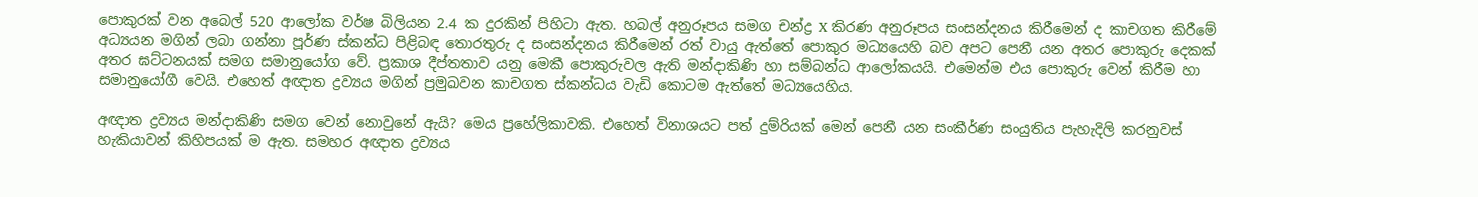පොකුරක් වන අබෙල් 520 ආලෝක වර්ෂ බිලියන 2.4 ක දුරකින් පිහිටා ඇත. හබල් අනුරූපය සමග චන්ද්‍ර X කිරණ අනුරූපය සංසන්දනය කිරීමෙන් ද කාචගත කිරීමේ අධ්‍යයන මගින් ලබා ගන්නා පූර්ණ ස්කන්ධ පිළිබඳ තොරතුරු ද සංසන්දනය කිරීමෙන් රත් වායු ඇත්තේ පොකුර මධ්‍යයෙහි බව අපට පෙනී යන අතර පොකුරු දෙකක් අතර ඝට්ටනයක් සමග සමානුයෝග වේ. ප්‍රකාශ දීප්තතාව යනු මෙකී පොකුරුවල ඇති මන්දාකිණි හා සම්බන්ධ ආලෝකයයි. එමෙන්ම එය පොකුරු වෙන් කිරීම හා සමානුයෝගී වෙයි. එහෙත් අඥාත ද්‍රව්‍යය මගින් ප්‍රමුඛවන කාචගත ස්කන්ධය වැඩි කොටම ඇත්තේ මධ්‍යයෙහිය.

අඥාත ද්‍රව්‍යය මන්දාකිණි සමග වෙන් නොවුනේ ඇයි? මෙය ප්‍රහේලිකාවකි. එහෙත් විනාශයට පත් දුම්රියක් මෙන් පෙනී යන සංකීර්ණ සංයුතිය පැහැදිලි කරනුවස් හැකියාවන් කිහිපයක් ම ඇත. සමහර අඥාත ද්‍රව්‍යය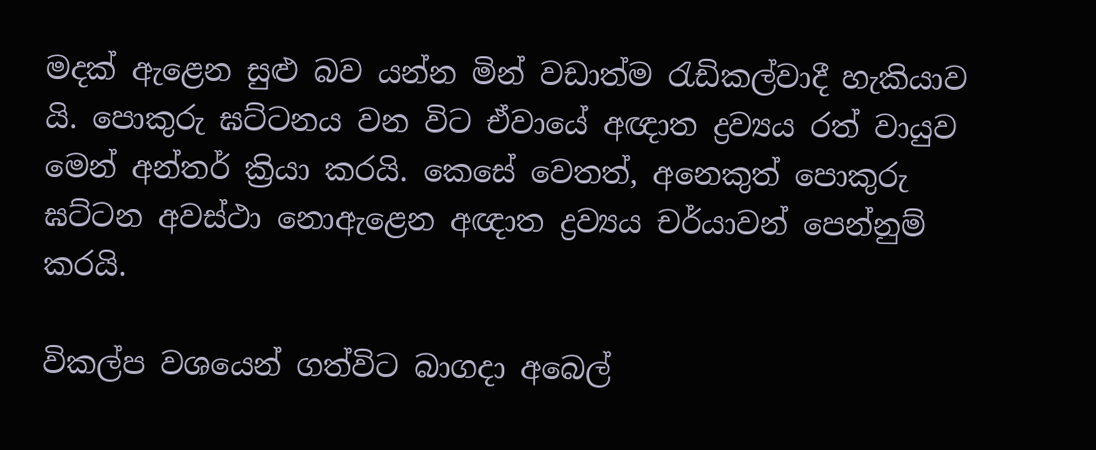මදක් ඇළෙන සුළු බව යන්න මින් වඩාත්ම රැඩිකල්වාදී හැකියාව යි. පොකුරු ඝට්ටනය වන විට ඒවායේ අඥාත ද්‍රව්‍යය රත් වායුව මෙන් අන්තර් ක්‍රියා කරයි. කෙසේ වෙතත්, අනෙකුත් පොකුරු ඝට්ටන අවස්ථා නොඇළෙන අඥාත ද්‍රව්‍යය චර්යාවන් පෙන්නුම් කරයි.

විකල්ප වශයෙන් ගත්විට බාගදා අබෙල්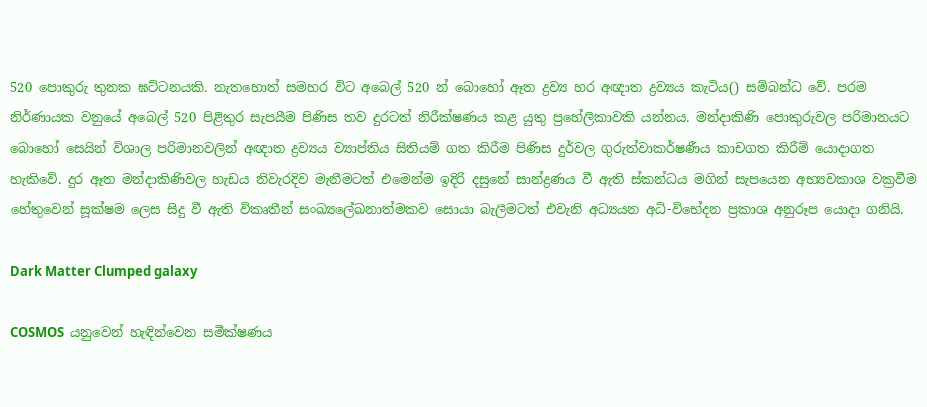520 පොකුරු තුනක ඝට්ටනයකි. නැතහොත් සමහර විට අබෙල් 520 න් බොහෝ ඈත ද්‍රව්‍ය හර අඥාත ද්‍රව්‍යය කැටිය() සම්බන්ධ වේ. පරම නිර්ණායක වනුයේ අබෙල් 520 පිළිතුර සැපයීම පිණිස තව දුරටත් නිරීක්ෂණය කළ යුතු ප්‍රහේලිකාවකි යන්නය. මන්දාකිණි පොකුරුවල පරිමානයට බොහෝ සෙයින් විශාල පරිමානවලින් අඥාත ද්‍රව්‍යය ව්‍යාප්තිය සිතියම් ගත කිරීම පිණිස දුර්වල ගුරුත්වාකර්ෂණීය කාචගත කිරීම් යොදාගත හැකිවේ. දුර ඈත මන්දාකිණිවල හැඩය නිවැරදිව මැනීමටත් එමෙන්ම ඉදිරි දසුනේ සාන්ද්‍රණය වී ඇති ස්කන්ධය මගින් සැපයෙන අභ්‍යවකාශ වක්‍රවීම හේතුවෙන් සූක්ෂම ලෙස සිදු වී ඇති විකෘතීන් සංඛ්‍යලේඛනාත්මකව සොයා බැලීමටත් එවැනි අධ්‍යයන අධි-විභේදන ප්‍රකාශ අනුරූප යොදා ගනියි.

Dark Matter Clumped galaxy

COSMOS  යනුවෙන් හැඳින්වෙන සමීක්ෂණය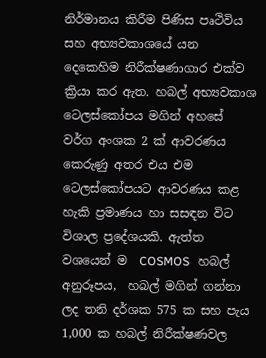නිර්මානය කිරීම පිණිස පෘථිවිය සහ අභ්‍යවකාශයේ යන දෙකෙහිම නිරීක්ෂණාගාර එක්ව ක්‍රියා කර ඇත. හබල් අභ්‍යවකාශ ටෙලස්කෝපය මගින් අහසේ වර්ග අංශක 2 ක් ආවරණය කෙරුණු අතර එය එම ටෙලස්කෝපයට ආවරණය කළ හැකි ප්‍රමාණය හා සසඳන විට විශාල ප්‍රදේශයකි. ඇත්ත වශයෙන් ම  COSMOS   හබල් අනුරූපය,  හබල් මගින් ගන්නා ලද තනි දර්ශක 575 ක සහ පැය 1,000 ක හබල් නිරීක්ෂණවල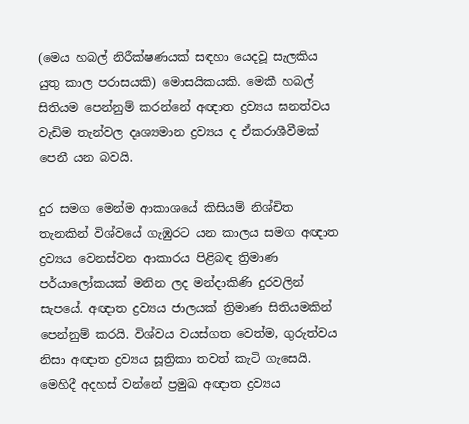(මෙය හබල් නිරීක්ෂණයක් සඳහා යෙදවූ සැලකිය යුතු කාල පරාසයකි) මොසයිකයකි. මෙකී හබල් සිතියම පෙන්නුම් කරන්නේ අඥාත ද්‍රව්‍යය ඝනත්වය වැඩිම තැන්වල දෘශ්‍යමාන ද්‍රව්‍යය ද ඒකරාශීවීමක් පෙනී යන බවයි.

දුර සමග මෙන්ම ආකාශයේ කිසියම් නිශ්චිත තැනකින් විශ්වයේ ගැඹුරට යන කාලය සමග අඥාත ද්‍රව්‍යය වෙනස්වන ආකාරය පිළිබඳ ත්‍රිමාණ පර්යාලෝකයක් මනින ලද මන්දාකිණි දුරවලින් සැපයේ. අඥාත ද්‍රව්‍යය ජාලයක් ත්‍රිමාණ සිතියමකින් පෙන්නුම් කරයි. විශ්වය වයස්ගත වෙත්ම, ගුරුත්වය නිසා අඥාත ද්‍රව්‍යය සූත්‍රිකා තවත් කැටි ගැසෙයි. මෙහිදී අදහස් වන්නේ ප්‍රමුඛ අඥාත ද්‍රව්‍යය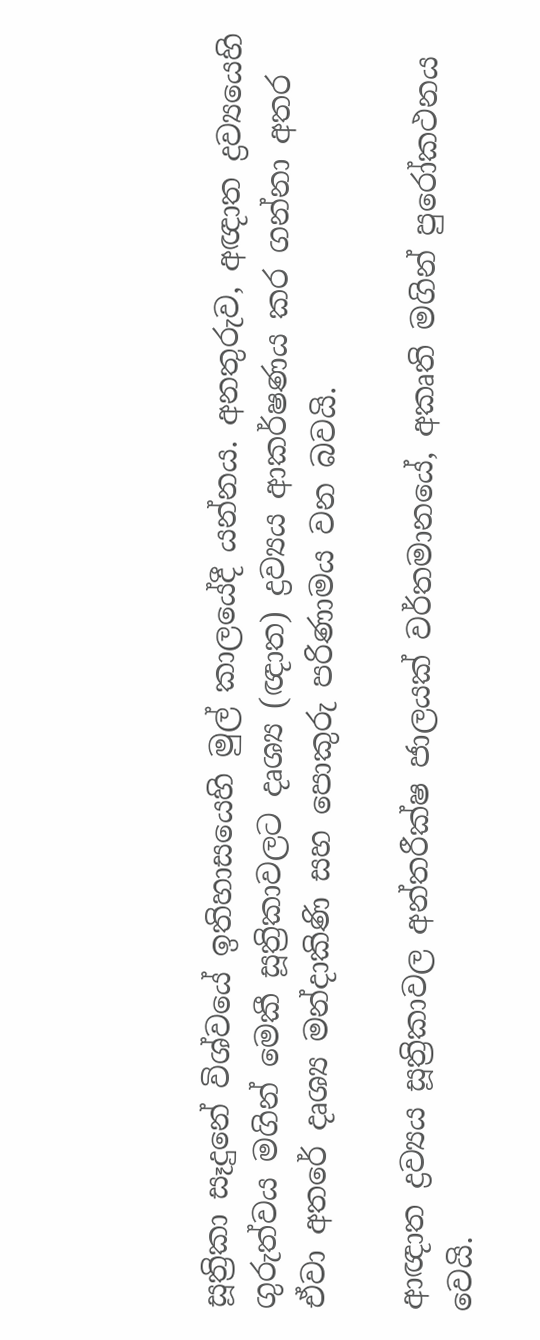සූත්‍රිකා සෑදුනේ විශ්වයේ ඉතිහාසයෙහි මුල් කාලයේදී යන්නය. අනතුරුව, අඥාත ද්‍රව්‍යයෙහි ගුරුත්වය මගින් මෙකී සූත්‍රිකාවලට දෘශ්‍ය (ඥාත) ද්‍රව්‍යය ආකර්ෂණය කර ගන්නා අතර ඒවා අතරේ දෘශ්‍ය මන්දාකිණි සහ පොකුරු පරිණාමය වන බවයි.

ආඥාත ද්‍රව්‍යය සූත්‍රිකාවල අන්තරීක්ෂ ජාලයක් වර්තමානයේ, අකෘති මගින් පුරෝකථනය වෙයි.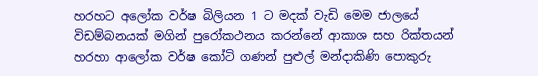හරහට අලෝක වර්ෂ බිලියන 1 ට මදක් වැඩි මෙම ජාලයේ විඩම්බනයක් මගින් පුරෝකථනය කරන්නේ ආකාශ සහ රික්තයන් හරහා ආලෝක වර්ෂ කෝටි ගණන් පුළුල් මන්දාකිණි පොකුරු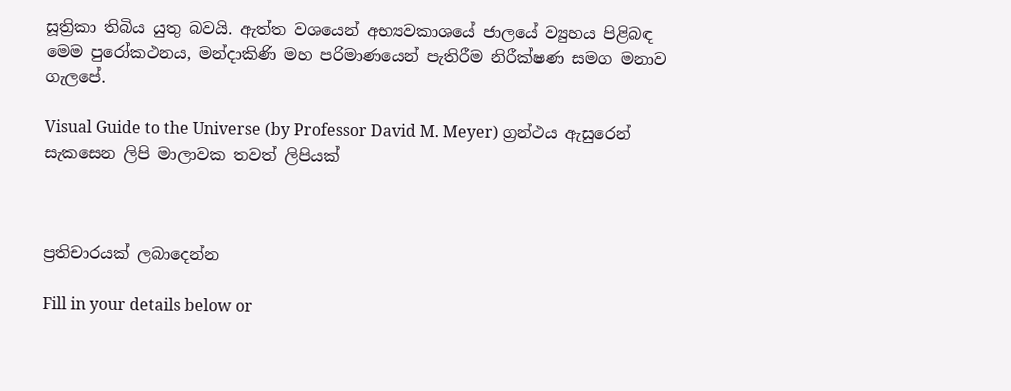සූත්‍රිකා තිබිය යුතු බවයි. ඇත්ත වශයෙන් අභ්‍යවකාශයේ ජාලයේ ව්‍යුහය පිළිබඳ මෙම පුරෝකථනය, මන්දාකිණි මහ පරිමාණයෙන් පැතිරීම නිරීක්ෂණ සමග මනාව ගැලපේ.

Visual Guide to the Universe (by Professor David M. Meyer) ග්‍රන්ථය ඇසුරෙන් සැකසෙන ලිපි මාලාවක තවත් ලිපියක්



ප්‍රතිචාරයක් ලබාදෙන්න

Fill in your details below or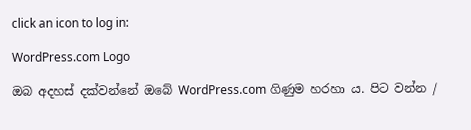click an icon to log in:

WordPress.com Logo

ඔබ අදහස් දක්වන්නේ ඔබේ WordPress.com ගිණුම හරහා ය. පිට වන්න /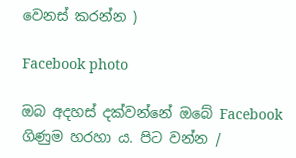වෙනස් කරන්න )

Facebook photo

ඔබ අදහස් දක්වන්නේ ඔබේ Facebook ගිණුම හරහා ය. පිට වන්න /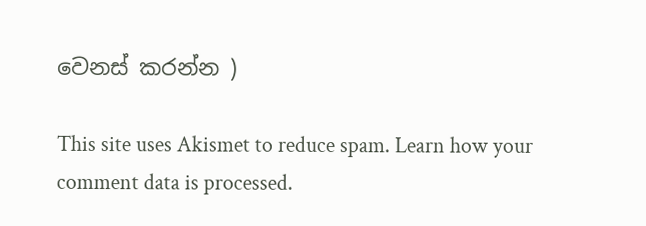වෙනස් කරන්න )

This site uses Akismet to reduce spam. Learn how your comment data is processed.